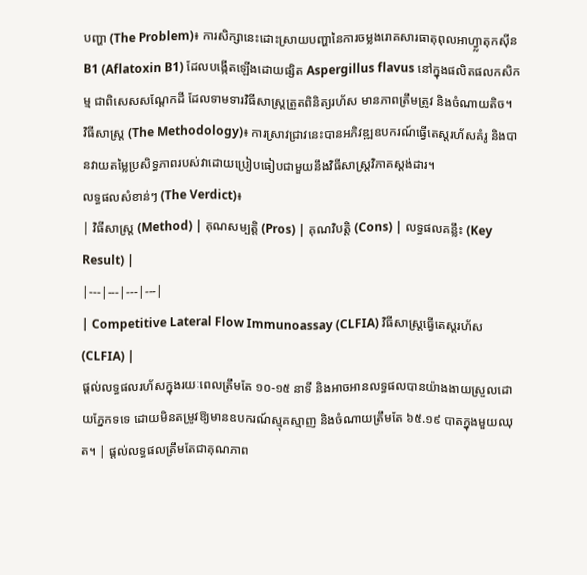បញ្ហា (The Problem)៖ ការសិក្សានេះដោះស្រាយបញ្ហានៃការចម្លងរោគសារធាតុពុលអាហ្វ្លាតុកស៊ីន B1 (Aflatoxin B1) ដែលបង្កើតឡើងដោយផ្សិត Aspergillus flavus នៅក្នុងផលិតផលកសិកម្ម ជាពិសេសសណ្តែកដី ដែលទាមទារវិធីសាស្ត្រត្រួតពិនិត្យរហ័ស មានភាពត្រឹមត្រូវ និងចំណាយតិច។
វិធីសាស្ត្រ (The Methodology)៖ ការស្រាវជ្រាវនេះបានអភិវឌ្ឍឧបករណ៍ធ្វើតេស្តរហ័សគំរូ និងបានវាយតម្លៃប្រសិទ្ធភាពរបស់វាដោយប្រៀបធៀបជាមួយនឹងវិធីសាស្ត្រវិភាគស្តង់ដារ។
លទ្ធផលសំខាន់ៗ (The Verdict)៖
| វិធីសាស្ត្រ (Method) | គុណសម្បត្តិ (Pros) | គុណវិបត្តិ (Cons) | លទ្ធផលគន្លឹះ (Key Result) |
|---|---|---|---|
| Competitive Lateral Flow Immunoassay (CLFIA) វិធីសាស្ត្រធ្វើតេស្តរហ័ស (CLFIA) |
ផ្តល់លទ្ធផលរហ័សក្នុងរយៈពេលត្រឹមតែ ១០-១៥ នាទី និងអាចអានលទ្ធផលបានយ៉ាងងាយស្រួលដោយភ្នែកទទេ ដោយមិនតម្រូវឱ្យមានឧបករណ៍ស្មុគស្មាញ និងចំណាយត្រឹមតែ ៦៥.១៩ បាតក្នុងមួយឈុត។ | ផ្តល់លទ្ធផលត្រឹមតែជាគុណភាព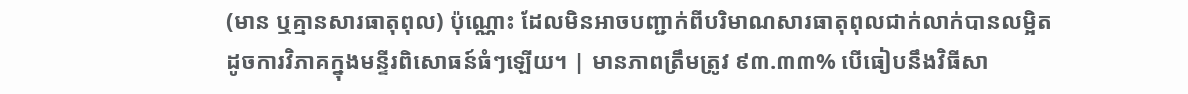(មាន ឬគ្មានសារធាតុពុល) ប៉ុណ្ណោះ ដែលមិនអាចបញ្ជាក់ពីបរិមាណសារធាតុពុលជាក់លាក់បានលម្អិតដូចការវិភាគក្នុងមន្ទីរពិសោធន៍ធំៗឡើយ។ | មានភាពត្រឹមត្រូវ ៩៣.៣៣% បើធៀបនឹងវិធីសា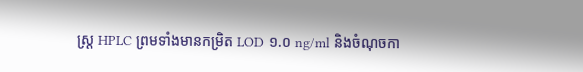ស្ត្រ HPLC ព្រមទាំងមានកម្រិត LOD ១.០ ng/ml និងចំណុចកា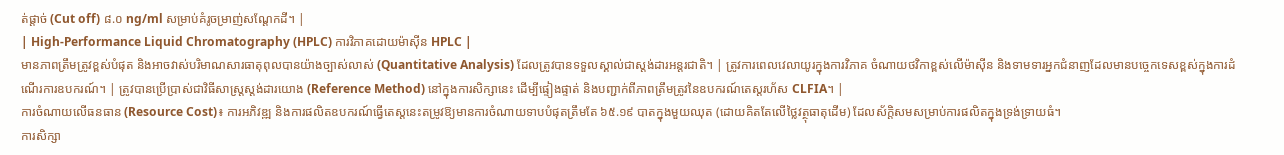ត់ផ្តាច់ (Cut off) ៨.០ ng/ml សម្រាប់គំរូចម្រាញ់សណ្តែកដី។ |
| High-Performance Liquid Chromatography (HPLC) ការវិភាគដោយម៉ាស៊ីន HPLC |
មានភាពត្រឹមត្រូវខ្ពស់បំផុត និងអាចវាស់បរិមាណសារធាតុពុលបានយ៉ាងច្បាស់លាស់ (Quantitative Analysis) ដែលត្រូវបានទទួលស្គាល់ជាស្តង់ដារអន្តរជាតិ។ | ត្រូវការពេលវេលាយូរក្នុងការវិភាគ ចំណាយថវិកាខ្ពស់លើម៉ាស៊ីន និងទាមទារអ្នកជំនាញដែលមានបច្ចេកទេសខ្ពស់ក្នុងការដំណើរការឧបករណ៍។ | ត្រូវបានប្រើប្រាស់ជាវិធីសាស្ត្រស្តង់ដារយោង (Reference Method) នៅក្នុងការសិក្សានេះ ដើម្បីផ្ទៀងផ្ទាត់ និងបញ្ជាក់ពីភាពត្រឹមត្រូវនៃឧបករណ៍តេស្តរហ័ស CLFIA។ |
ការចំណាយលើធនធាន (Resource Cost)៖ ការអភិវឌ្ឍ និងការផលិតឧបករណ៍ធ្វើតេស្តនេះតម្រូវឱ្យមានការចំណាយទាបបំផុតត្រឹមតែ ៦៥.១៩ បាតក្នុងមួយឈុត (ដោយគិតតែលើថ្លៃវត្ថុធាតុដើម) ដែលស័ក្តិសមសម្រាប់ការផលិតក្នុងទ្រង់ទ្រាយធំ។
ការសិក្សា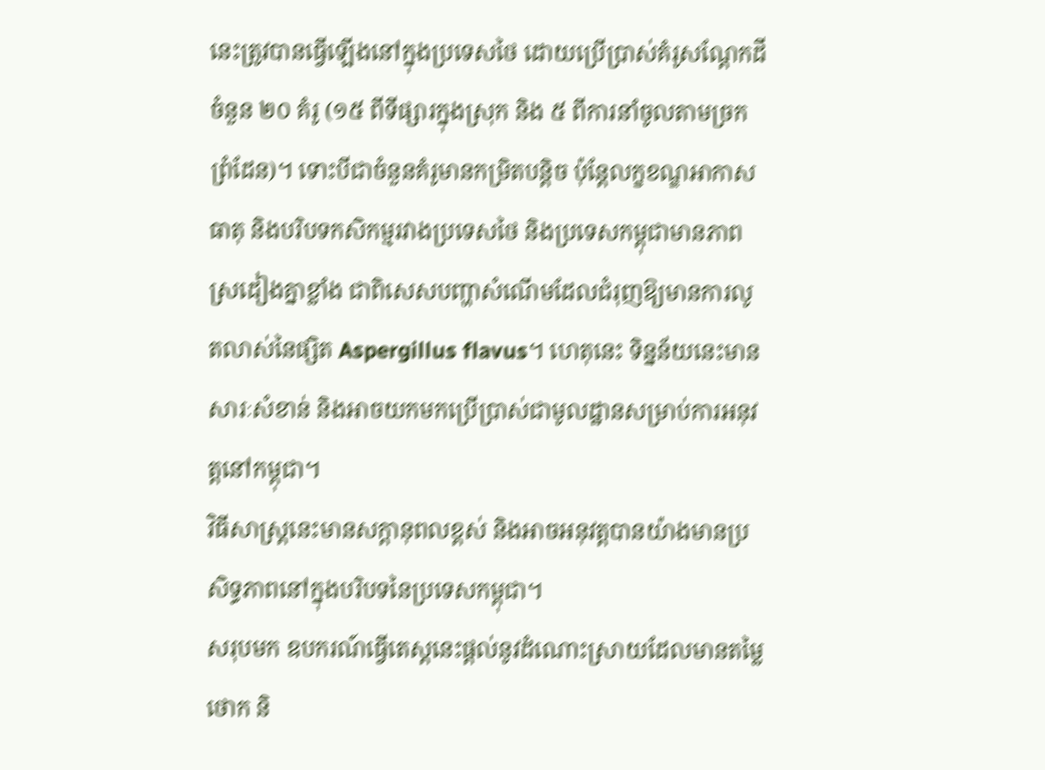នេះត្រូវបានធ្វើឡើងនៅក្នុងប្រទេសថៃ ដោយប្រើប្រាស់គំរូសណ្តែកដីចំនួន ២០ គំរូ (១៥ ពីទីផ្សារក្នុងស្រុក និង ៥ ពីការនាំចូលតាមច្រកព្រំដែន)។ ទោះបីជាចំនួនគំរូមានកម្រិតបន្តិច ប៉ុន្តែលក្ខខណ្ឌអាកាសធាតុ និងបរិបទកសិកម្មរវាងប្រទេសថៃ និងប្រទេសកម្ពុជាមានភាពស្រដៀងគ្នាខ្លាំង ជាពិសេសបញ្ហាសំណើមដែលជំរុញឱ្យមានការលូតលាស់នៃផ្សិត Aspergillus flavus។ ហេតុនេះ ទិន្នន័យនេះមានសារៈសំខាន់ និងអាចយកមកប្រើប្រាស់ជាមូលដ្ឋានសម្រាប់ការអនុវត្តនៅកម្ពុជា។
វិធីសាស្ត្រនេះមានសក្តានុពលខ្ពស់ និងអាចអនុវត្តបានយ៉ាងមានប្រសិទ្ធភាពនៅក្នុងបរិបទនៃប្រទេសកម្ពុជា។
សរុបមក ឧបករណ៍ធ្វើតេស្តនេះផ្តល់នូវដំណោះស្រាយដែលមានតម្លៃថោក និ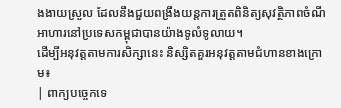ងងាយស្រួល ដែលនឹងជួយពង្រឹងយន្តការត្រួតពិនិត្យសុវត្ថិភាពចំណីអាហារនៅប្រទេសកម្ពុជាបានយ៉ាងទូលំទូលាយ។
ដើម្បីអនុវត្តតាមការសិក្សានេះ និស្សិតគួរអនុវត្តតាមជំហានខាងក្រោម៖
| ពាក្យបច្ចេកទេ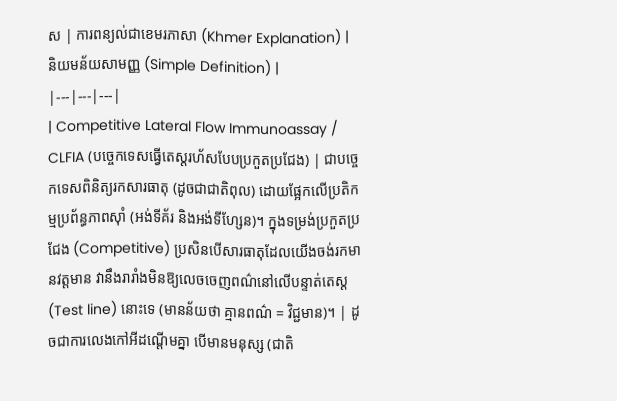ស | ការពន្យល់ជាខេមរភាសា (Khmer Explanation) | និយមន័យសាមញ្ញ (Simple Definition) |
|---|---|---|
| Competitive Lateral Flow Immunoassay / CLFIA (បច្ចេកទេសធ្វើតេស្តរហ័សបែបប្រកួតប្រជែង) | ជាបច្ចេកទេសពិនិត្យរកសារធាតុ (ដូចជាជាតិពុល) ដោយផ្អែកលើប្រតិកម្មប្រព័ន្ធភាពស៊ាំ (អង់ទីគ័រ និងអង់ទីហ្សែន)។ ក្នុងទម្រង់ប្រកួតប្រជែង (Competitive) ប្រសិនបើសារធាតុដែលយើងចង់រកមានវត្តមាន វានឹងរារាំងមិនឱ្យលេចចេញពណ៌នៅលើបន្ទាត់តេស្ត (Test line) នោះទេ (មានន័យថា គ្មានពណ៌ = វិជ្ជមាន)។ | ដូចជាការលេងកៅអីដណ្តើមគ្នា បើមានមនុស្ស (ជាតិ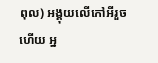ពុល) អង្គុយលើកៅអីរួចហើយ អ្ន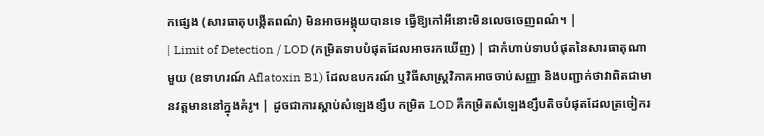កផ្សេង (សារធាតុបង្កើតពណ៌) មិនអាចអង្គុយបានទេ ធ្វើឱ្យកៅអីនោះមិនលេចចេញពណ៌។ |
| Limit of Detection / LOD (កម្រិតទាបបំផុតដែលអាចរកឃើញ) | ជាកំហាប់ទាបបំផុតនៃសារធាតុណាមួយ (ឧទាហរណ៍ Aflatoxin B1) ដែលឧបករណ៍ ឬវិធីសាស្ត្រវិភាគអាចចាប់សញ្ញា និងបញ្ជាក់ថាវាពិតជាមានវត្តមាននៅក្នុងគំរូ។ | ដូចជាការស្តាប់សំឡេងខ្សឹប កម្រិត LOD គឺកម្រិតសំឡេងខ្សឹបតិចបំផុតដែលត្រចៀករ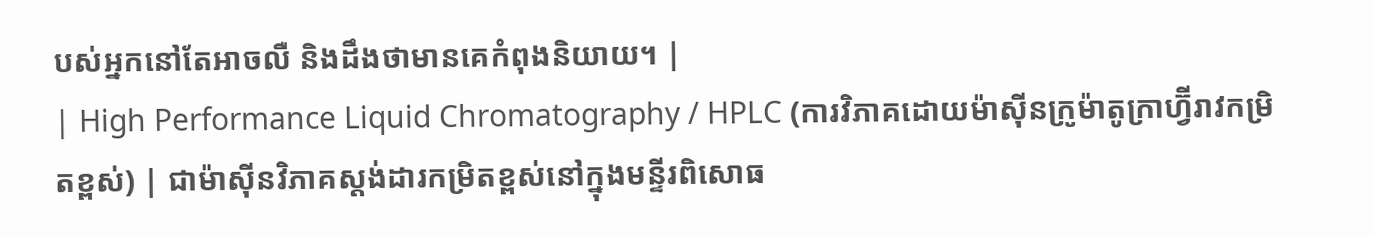បស់អ្នកនៅតែអាចលឺ និងដឹងថាមានគេកំពុងនិយាយ។ |
| High Performance Liquid Chromatography / HPLC (ការវិភាគដោយម៉ាស៊ីនក្រូម៉ាតូក្រាហ្វ៊ីរាវកម្រិតខ្ពស់) | ជាម៉ាស៊ីនវិភាគស្តង់ដារកម្រិតខ្ពស់នៅក្នុងមន្ទីរពិសោធ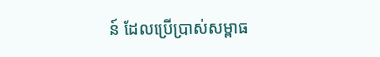ន៍ ដែលប្រើប្រាស់សម្ពាធ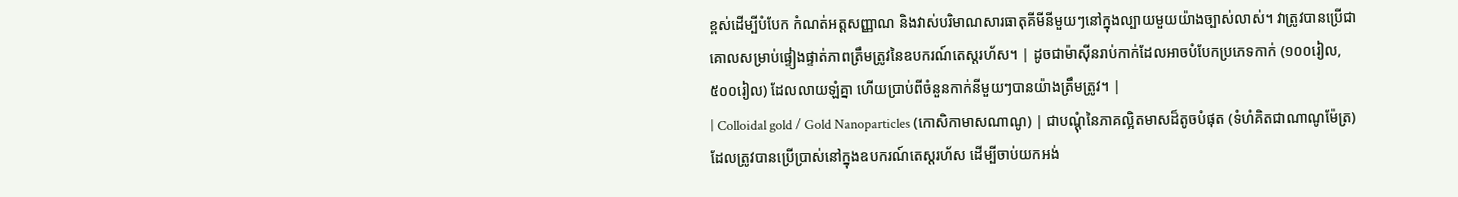ខ្ពស់ដើម្បីបំបែក កំណត់អត្តសញ្ញាណ និងវាស់បរិមាណសារធាតុគីមីនីមួយៗនៅក្នុងល្បាយមួយយ៉ាងច្បាស់លាស់។ វាត្រូវបានប្រើជាគោលសម្រាប់ផ្ទៀងផ្ទាត់ភាពត្រឹមត្រូវនៃឧបករណ៍តេស្តរហ័ស។ | ដូចជាម៉ាស៊ីនរាប់កាក់ដែលអាចបំបែកប្រភេទកាក់ (១០០រៀល, ៥០០រៀល) ដែលលាយឡំគ្នា ហើយប្រាប់ពីចំនួនកាក់នីមួយៗបានយ៉ាងត្រឹមត្រូវ។ |
| Colloidal gold / Gold Nanoparticles (កោសិកាមាសណាណូ) | ជាបណ្តុំនៃភាគល្អិតមាសដ៏តូចបំផុត (ទំហំគិតជាណាណូម៉ែត្រ) ដែលត្រូវបានប្រើប្រាស់នៅក្នុងឧបករណ៍តេស្តរហ័ស ដើម្បីចាប់យកអង់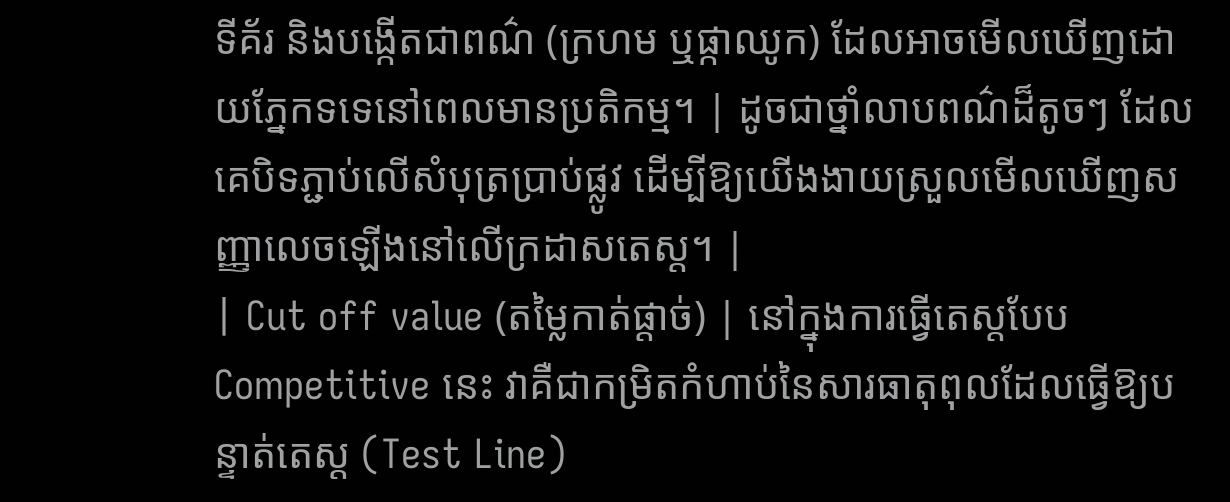ទីគ័រ និងបង្កើតជាពណ៌ (ក្រហម ឬផ្កាឈូក) ដែលអាចមើលឃើញដោយភ្នែកទទេនៅពេលមានប្រតិកម្ម។ | ដូចជាថ្នាំលាបពណ៌ដ៏តូចៗ ដែលគេបិទភ្ជាប់លើសំបុត្រប្រាប់ផ្លូវ ដើម្បីឱ្យយើងងាយស្រួលមើលឃើញសញ្ញាលេចឡើងនៅលើក្រដាសតេស្ត។ |
| Cut off value (តម្លៃកាត់ផ្តាច់) | នៅក្នុងការធ្វើតេស្តបែប Competitive នេះ វាគឺជាកម្រិតកំហាប់នៃសារធាតុពុលដែលធ្វើឱ្យបន្ទាត់តេស្ត (Test Line)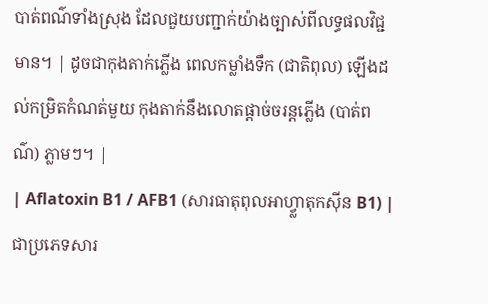បាត់ពណ៌ទាំងស្រុង ដែលជួយបញ្ជាក់យ៉ាងច្បាស់ពីលទ្ធផលវិជ្ជមាន។ | ដូចជាកុងតាក់ភ្លើង ពេលកម្លាំងទឹក (ជាតិពុល) ឡើងដល់កម្រិតកំណត់មួយ កុងតាក់នឹងលោតផ្តាច់ចរន្តភ្លើង (បាត់ពណ៌) ភ្លាមៗ។ |
| Aflatoxin B1 / AFB1 (សារធាតុពុលអាហ្វ្លាតុកស៊ីន B1) | ជាប្រភេទសារ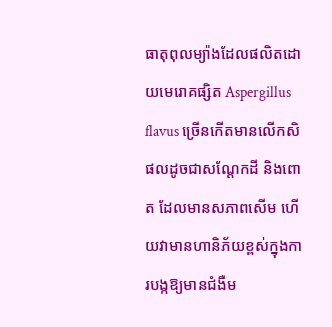ធាតុពុលម្យ៉ាងដែលផលិតដោយមេរោគផ្សិត Aspergillus flavus ច្រើនកើតមានលើកសិផលដូចជាសណ្តែកដី និងពោត ដែលមានសភាពសើម ហើយវាមានហានិភ័យខ្ពស់ក្នុងការបង្កឱ្យមានជំងឺម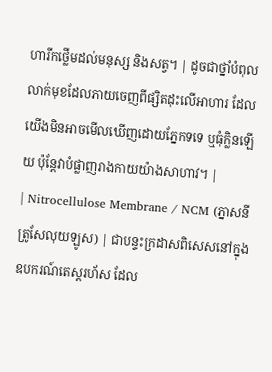ហារីកថ្លើមដល់មនុស្ស និងសត្វ។ | ដូចជាថ្នាំបំពុលលាក់មុខដែលភាយចេញពីផ្សិតដុះលើអាហារ ដែលយើងមិនអាចមើលឃើញដោយភ្នែកទទេ ឬធុំក្លិនឡើយ ប៉ុន្តែវាបំផ្លាញរាងកាយយ៉ាងសាហាវ។ |
| Nitrocellulose Membrane / NCM (ភ្នាសនីត្រូសែលុយឡូស) | ជាបន្ទះក្រដាសពិសេសនៅក្នុងឧបករណ៍តេស្តរហ័ស ដែល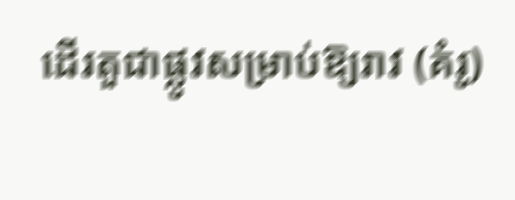ដើរតួជាផ្លូវសម្រាប់ឱ្យរាវ (គំរូ)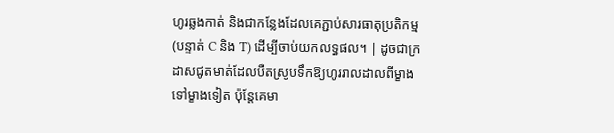ហូរឆ្លងកាត់ និងជាកន្លែងដែលគេភ្ជាប់សារធាតុប្រតិកម្ម (បន្ទាត់ C និង T) ដើម្បីចាប់យកលទ្ធផល។ | ដូចជាក្រដាសជូតមាត់ដែលបឺតស្រូបទឹកឱ្យហូររាលដាលពីម្ខាងទៅម្ខាងទៀត ប៉ុន្តែគេមា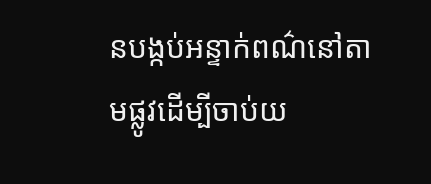នបង្កប់អន្ទាក់ពណ៌នៅតាមផ្លូវដើម្បីចាប់យ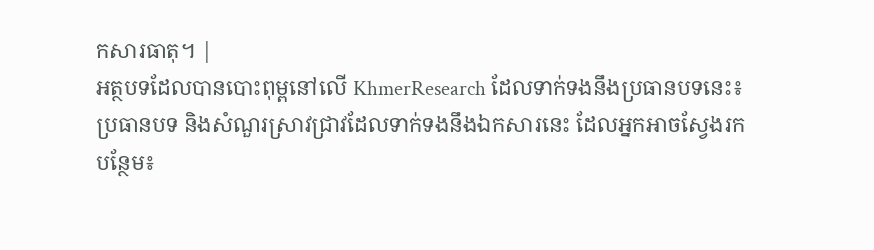កសារធាតុ។ |
អត្ថបទដែលបានបោះពុម្ពនៅលើ KhmerResearch ដែលទាក់ទងនឹងប្រធានបទនេះ៖
ប្រធានបទ និងសំណួរស្រាវជ្រាវដែលទាក់ទងនឹងឯកសារនេះ ដែលអ្នកអាចស្វែងរកបន្ថែម៖